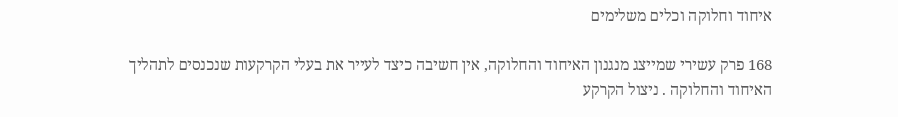איחוד וחלוקה וכלים משלימים

168 פרק עשירי שמייצג מנגנון האיחוד והחלוקה, אין חשיבה כיצד לעייר את בעלי הקרקעות שנכנסים לתהליך האיחוד והחלוקה . ניצול הקרקע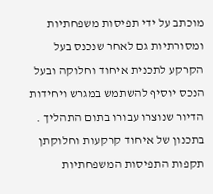מוכתב על ידי תפיסות משפחתיות ומסורתיות גם לאחר שנכנס בעל הקרקע לתכנית איחוד וחלוקה ובעל הנכס יוסיף להשתמש במגרש ויחידות הדיור שנוצרו עבורו בתום התהליך . בתכנון של איחוד קרקעות וחלוקתן תקפות התפיסות המשפחתיות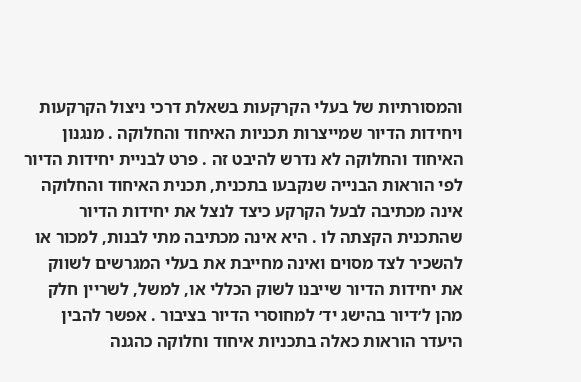והמסורתיות של בעלי הקרקעות בשאלת דרכי ניצול הקרקעות ויחידות הדיור שמייצרות תכניות האיחוד והחלוקה . מנגנון האיחוד והחלוקה לא נדרש להיבט זה . פרט לבניית יחידות הדיור לפי הוראות הבנייה שנקבעו בתכנית, תכנית האיחוד והחלוקה אינה מכתיבה לבעל הקרקע כיצד לנצל את יחידות הדיור שהתכנית הקצתה לו . היא אינה מכתיבה מתי לבנות, למכור או להשכיר לצד מסוים ואינה מחייבת את בעלי המגרשים לשווק את יחידות הדיור שייבנו לשוק הכללי או, למשל, לשריין חלק מהן ל׳דיור בהישג יד׳ למחוסרי הדיור בציבור . אפשר להבין היעדר הוראות כאלה בתכניות איחוד וחלוקה כהגנה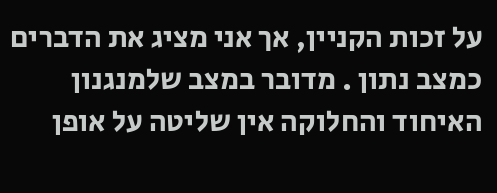על זכות הקניין, אך אני מציג את הדברים כמצב נתון . מדובר במצב שלמנגנון האיחוד והחלוקה אין שליטה על אופן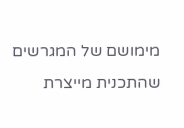מימושם של המגרשים שהתכנית מייצרת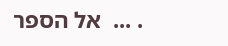. ...  אל הספר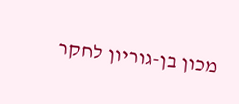מכון בן-גוריון לחקר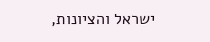ישראל והציונות,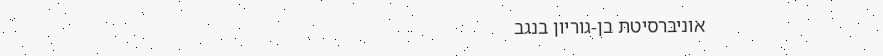אוניברסיטת בן-גוריון בנגב